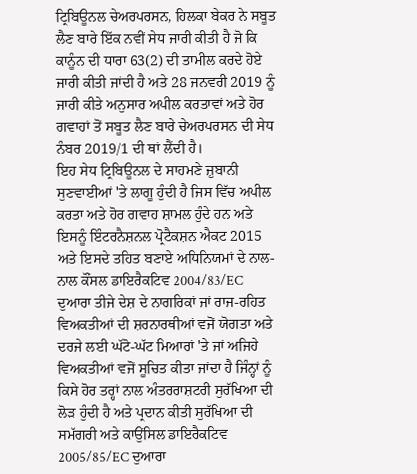ਟ੍ਰਿਬਿਊਨਲ ਚੇਅਰਪਰਸਨ, ਹਿਲਕਾ ਬੇਕਰ ਨੇ ਸਬੂਤ ਲੈਣ ਬਾਰੇ ਇੱਕ ਨਵੀਂ ਸੇਧ ਜਾਰੀ ਕੀਤੀ ਹੈ ਜੋ ਕਿ ਕਾਨੂੰਨ ਦੀ ਧਾਰਾ 63(2) ਦੀ ਤਾਮੀਲ ਕਰਦੇ ਹੋਏ ਜਾਰੀ ਕੀਤੀ ਜਾਂਦੀ ਹੈ ਅਤੇ 28 ਜਨਵਰੀ 2019 ਨੂੰ ਜਾਰੀ ਕੀਤੇ ਅਨੁਸਾਰ ਅਪੀਲ ਕਰਤਾਵਾਂ ਅਤੇ ਹੋਰ ਗਵਾਹਾਂ ਤੋਂ ਸਬੂਤ ਲੈਣ ਬਾਰੇ ਚੇਅਰਪਰਸਨ ਦੀ ਸੇਧ ਨੰਬਰ 2019/1 ਦੀ ਥਾਂ ਲੈਂਦੀ ਹੈ।
ਇਹ ਸੇਧ ਟ੍ਰਿਬਿਊਨਲ ਦੇ ਸਾਹਮਣੇ ਜ਼ੁਬਾਨੀ ਸੁਣਵਾਈਆਂ 'ਤੇ ਲਾਗੂ ਹੁੰਦੀ ਹੈ ਜਿਸ ਵਿੱਚ ਅਪੀਲ ਕਰਤਾ ਅਤੇ ਹੋਰ ਗਵਾਹ ਸ਼ਾਮਲ ਹੁੰਦੇ ਹਨ ਅਤੇ ਇਸਨੂੰ ਇੰਟਰਨੈਸ਼ਨਲ ਪ੍ਰੋਟੈਕਸ਼ਨ ਐਕਟ 2015 ਅਤੇ ਇਸਦੇ ਤਹਿਤ ਬਣਾਏ ਅਧਿਨਿਯਮਾਂ ਦੇ ਨਾਲ-ਨਾਲ ਕੌਂਸਲ ਡਾਇਰੈਕਟਿਵ 2004/83/EC ਦੁਆਰਾ ਤੀਜੇ ਦੇਸ਼ ਦੇ ਨਾਗਰਿਕਾਂ ਜਾਂ ਰਾਜ-ਰਹਿਤ ਵਿਅਕਤੀਆਂ ਦੀ ਸ਼ਰਨਾਰਥੀਆਂ ਵਜੋਂ ਯੋਗਤਾ ਅਤੇ ਦਰਜੇ ਲਈ ਘੱਟੋ-ਘੱਟ ਮਿਆਰਾਂ 'ਤੇ ਜਾਂ ਅਜਿਹੇ ਵਿਅਕਤੀਆਂ ਵਜੋਂ ਸੂਚਿਤ ਕੀਤਾ ਜਾਂਦਾ ਹੈ ਜਿੰਨ੍ਹਾਂ ਨੂੰ ਕਿਸੇ ਹੋਰ ਤਰ੍ਹਾਂ ਨਾਲ ਅੰਤਰਰਾਸ਼ਟਰੀ ਸੁਰੱਖਿਆ ਦੀ ਲੋੜ ਹੁੰਦੀ ਹੈ ਅਤੇ ਪ੍ਰਦਾਨ ਕੀਤੀ ਸੁਰੱਖਿਆ ਦੀ ਸਮੱਗਰੀ ਅਤੇ ਕਾਉਂਸਿਲ ਡਾਇਰੈਕਟਿਵ 2005/85/EC ਦੁਆਰਾ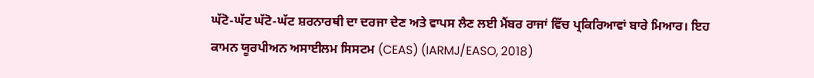ਘੱਟੋ-ਘੱਟ ਘੱਟੋ-ਘੱਟ ਸ਼ਰਨਾਰਥੀ ਦਾ ਦਰਜਾ ਦੇਣ ਅਤੇ ਵਾਪਸ ਲੈਣ ਲਈ ਮੈਂਬਰ ਰਾਜਾਂ ਵਿੱਚ ਪ੍ਰਕਿਰਿਆਵਾਂ ਬਾਰੇ ਮਿਆਰ। ਇਹ ਕਾਮਨ ਯੂਰਪੀਅਨ ਅਸਾਈਲਮ ਸਿਸਟਮ (CEAS) (IARMJ/EASO, 2018)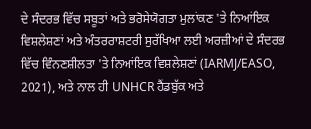ਦੇ ਸੰਦਰਭ ਵਿੱਚ ਸਬੂਤਾਂ ਅਤੇ ਭਰੋਸੇਯੋਗਤਾ ਮੁਲਾਂਕਣ 'ਤੇ ਨਿਆਂਇਕ ਵਿਸ਼ਲੇਸ਼ਣਾਂ ਅਤੇ ਅੰਤਰਰਾਸ਼ਟਰੀ ਸੁਰੱਖਿਆ ਲਈ ਅਰਜ਼ੀਆਂ ਦੇ ਸੰਦਰਭ ਵਿੱਚ ਵਿੰਨਣਸ਼ੀਲਤਾ 'ਤੇ ਨਿਆਂਇਕ ਵਿਸ਼ਲੇਸ਼ਣਾਂ (IARMJ/EASO, 2021), ਅਤੇ ਨਾਲ ਹੀ UNHCR ਹੈਂਡਬੁੱਕ ਅਤੇ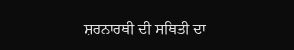ਸ਼ਰਨਾਰਥੀ ਦੀ ਸਥਿਤੀ ਦਾ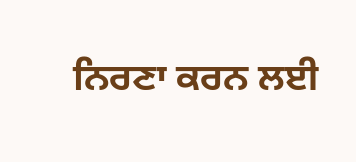ਨਿਰਣਾ ਕਰਨ ਲਈ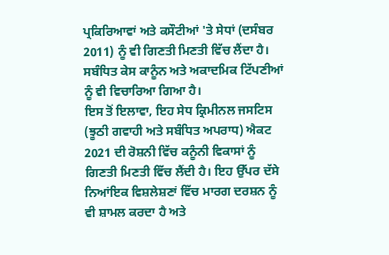ਪ੍ਰਕਿਰਿਆਵਾਂ ਅਤੇ ਕਸੌਟੀਆਂ 'ਤੇ ਸੇਧਾਂ (ਦਸੰਬਰ 2011) ਨੂੰ ਵੀ ਗਿਣਤੀ ਮਿਣਤੀ ਵਿੱਚ ਲੈਂਦਾ ਹੈ। ਸਬੰਧਿਤ ਕੇਸ ਕਾਨੂੰਨ ਅਤੇ ਅਕਾਦਮਿਕ ਟਿੱਪਣੀਆਂ ਨੂੰ ਵੀ ਵਿਚਾਰਿਆ ਗਿਆ ਹੈ।
ਇਸ ਤੋਂ ਇਲਾਵਾ, ਇਹ ਸੇਧ ਕ੍ਰਿਮੀਨਲ ਜਸਟਿਸ (ਝੂਠੀ ਗਵਾਹੀ ਅਤੇ ਸਬੰਧਿਤ ਅਪਰਾਧ) ਐਕਟ 2021 ਦੀ ਰੋਸ਼ਨੀ ਵਿੱਚ ਕਨੂੰਨੀ ਵਿਕਾਸਾਂ ਨੂੰ ਗਿਣਤੀ ਮਿਣਤੀ ਵਿੱਚ ਲੈਂਦੀ ਹੈ। ਇਹ ਉੱਪਰ ਦੱਸੇ ਨਿਆਂਇਕ ਵਿਸ਼ਲੇਸ਼ਣਾਂ ਵਿੱਚ ਮਾਰਗ ਦਰਸ਼ਨ ਨੂੰ ਵੀ ਸ਼ਾਮਲ ਕਰਦਾ ਹੈ ਅਤੇ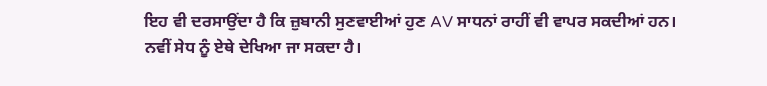ਇਹ ਵੀ ਦਰਸਾਉਂਦਾ ਹੈ ਕਿ ਜ਼ੁਬਾਨੀ ਸੁਣਵਾਈਆਂ ਹੁਣ AV ਸਾਧਨਾਂ ਰਾਹੀਂ ਵੀ ਵਾਪਰ ਸਕਦੀਆਂ ਹਨ।
ਨਵੀਂ ਸੇਧ ਨੂੰ ਏਥੇ ਦੇਖਿਆ ਜਾ ਸਕਦਾ ਹੈ।